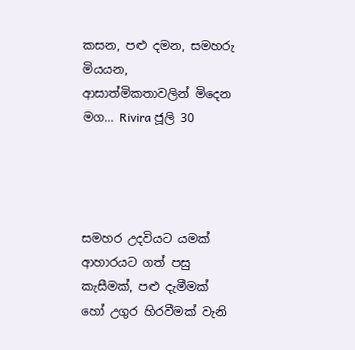කසන, පළු දමන, සමහරු මියයන, ආසාත්මිකතාවලින් මිදෙන මග… Rivira ජූලි 30




සමහර උදවියට යමක් ආහාරයට ගත් පසු කැසීමක්, පළු දැමීමක් හෝ උගුර හිරවීමක් වැනි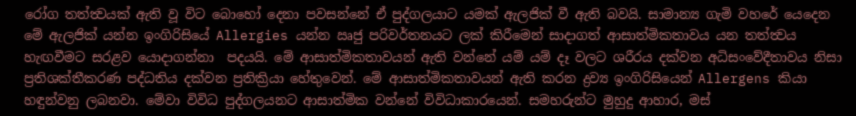රෝග තත්ත්‍වයක් ඇති වූ විට බොහෝ දෙනා පවසන්නේ ඒ පුද්ගලයාට යමක් ඇලජික් වී ඇති බවයි. සාමාන්‍ය ගැමි වහරේ යෙදෙන මේ ඇලජික් යන්න ඉංගිරිසියේ Allergies යන්න ඍජු පරිවර්තනයට ලක් කිරීමෙන් සාදාගත් ආසාත්මිකතාවය යන තත්ත්‍වය හැඟවීමට සරළව යොදාගන්නා  පදයයි. මේ ආසාත්මිකතාවයන් ඇති වන්නේ යම් යම් දෑ වලට ශරීරය දක්වන අධිසංවේදීතාවය නිසා ප්‍රතිශක්තීකරණ පද්ධතිය දක්වන ප්‍රතික්‍රියා හේතුවෙන්. මේ ආසාත්මිකතාවයන් ඇති කරන ද්‍රව්‍ය ඉංගිරිසියෙන් Allergens කියා හඳුන්වනු ලබනවා. මේවා විවිධ පුද්ගලයනට ආසාත්මික වන්නේ විවිධාකාරයෙන්. සමහරුන්ට මුහුදු ආහාර, මස්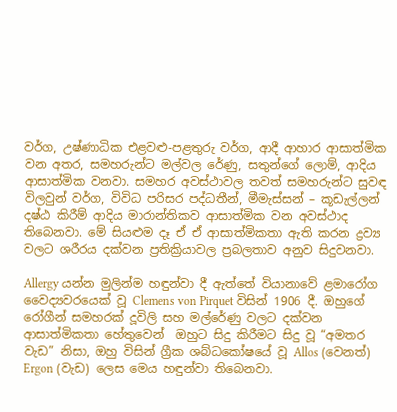වර්ග, උෂ්ණාධික එළවළු-පළතුරු වර්ග, ආදී ආහාර ආසාත්මික වන අතර, සමහරුන්ට මල්වල රේණු, සතුන්ගේ ලොම්, ආදිය ආසාත්මික වනවා. සමහර අවස්ථාවල තවත් සමහරුන්ට සුවඳ විලවුන් වර්ග, විවිධ පරිසර පද්ධතීන්, මීමැස්සන් – කූඩැල්ලන් දෂ්ඨ කිරීම් ආදිය මාරාන්තිකව ආසාත්මික වන අවස්ථාද තිබෙනවා. මේ සියළුම දෑ ඒ ඒ ආසාත්මිකතා ඇති කරන ද්‍රව්‍ය වලට ශරීරය දක්වන ප්‍රතික්‍රියාවල ප්‍රබලතාව අනුව සිදුවනවා.

Allergy යන්න මුලින්ම හඳුන්වා දී ඇත්තේ වියානාවේ ළමාරෝග වෛද්‍යවරයෙක් වූ Clemens von Pirquet විසින් 1906 දී. ඔහුගේ රෝගීන් සමහරක් දූවිලි සහ මල්රේණු වලට දක්වන ආසාත්මිකතා හේතුවෙන්  ඔහුට සිදු කිරීමට සිදු වූ “අමතර වැඩ” නිසා, ඔහු විසින් ග්‍රීක ශබ්ධකෝෂයේ වූ Allos (වෙනත්) Ergon (වැඩ) ලෙස මෙය හඳුන්වා තිබෙනවා.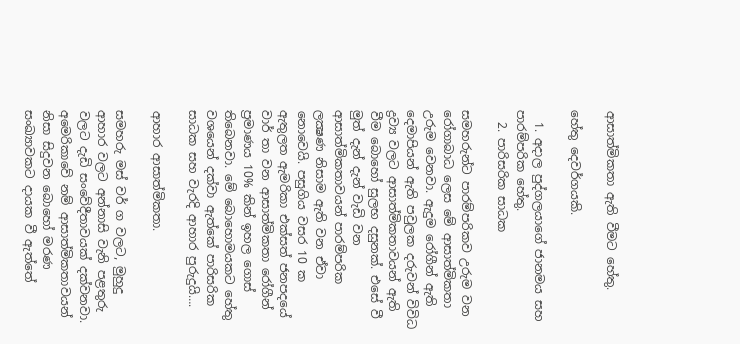ආසාත්මිකතා ඇති වීමට හේතු.

හේතු දෙවර්ගයකි.

  1. අදාල පුද්ගලයාගේ ජානමය සහ පාරම්පරික හේතු.
  2. පාරිසරික සාධක

සමහරුන්ට පාරම්පරිකව උරුම වන රෝගාබාධ ලෙස මේ ආසාත්මිකතා උරුම වෙනවා. ඇදුම රෝගීන් ඇති දෙමාපියන් ඇති පවුලක දරුවන් විවිධ ද්‍රව්‍ය වලට ආසාත්මිකතාවයන් ඇති වීම බොහෝ සුලභ දසුනක්. එසේ වී මුත් දැන් දැන් වැඩි වන ආසාත්මිකතාවයන් පාරම්පරික ලක්‍ෂණ නිසාම ඇති වන ඒවා නොවෙයි. පසුගිය වසර 10 ක ඇතුලත ඇමරිකා එක්සත් ජනපදයේ වාර් තා වන ආසාත්මිකතා රෝගීන් ප්‍රමාණය 10% කින් ඉහල ගොස් තිබෙනවා. මේ බොහොමයකට හේතු වශයෙන් දක්වා ඇත්කේ පාරිසරික සාධක සහ වැරදි ආහාර පුරුදුයි….

ආහාර ආසාත්මිකතා.

සමහරු මස් වර් ග වලට, මුහුදු ආහාර වලට අන්නාසි වැනි පළතුරු වලට දැඩි සංවේදීතාවයක් දක්වනවා. අමෙරිකාවේ නම් ආසාත්මිකතාවයන් නිසා සිදුවන බොහෝ මරණ සංඛ්‍යාවකට දායක වී ඇත්තේ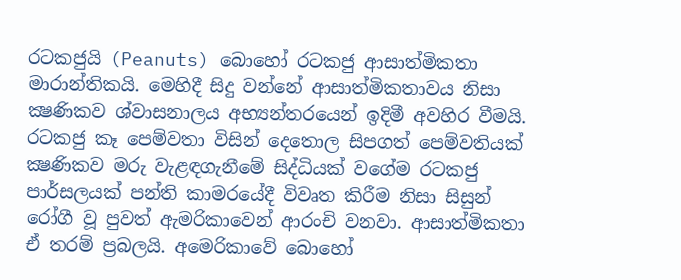රටකජුයි (Peanuts) බොහෝ රටකජු ආසාත්මිකතා මාරාන්තිකයි. මෙහිදී සිදු වන්නේ ආසාත්මිකතාවය නිසා ක්‍ෂණිකව ශ්වාසනාලය අභ්‍යන්තරයෙන් ඉදිමී අවහිර වීමයි. රටකජු කෑ පෙම්වතා විසින් දෙතොල සිපගත් පෙම්වතියක් ක්‍ෂණිකව මරු වැළඳගැනීමේ සිද්ධියක් වගේම රටකජු පාර්සලයක් පන්ති කාමරයේදී විවෘත කිරීම නිසා සිසුන් රෝගී වූ පුවත් ඇමරිකාවෙන් ආරංචි වනවා. ආසාත්මිකතා ඒ තරම් ප්‍රබලයි. අමෙරිකාවේ බොහෝ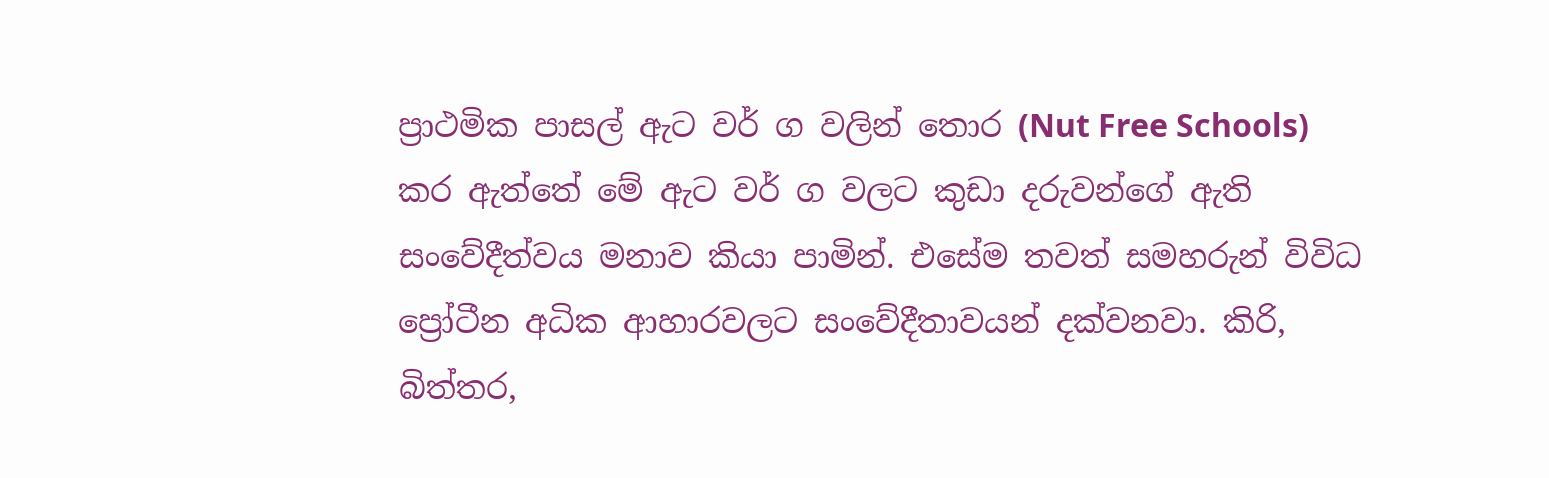ප්‍රාථමික පාසල් ඇට වර් ග වලින් තොර (Nut Free Schools) කර ඇත්තේ මේ ඇට වර් ග වලට කුඩා දරුවන්ගේ ඇති සංවේදීත්වය මනාව කියා පාමින්. එසේම තවත් සමහරුන් විවිධ  ප්‍රෝටීන අධික ආහාරවලට සංවේදීතාවයන් දක්වනවා. කිරි, බිත්තර,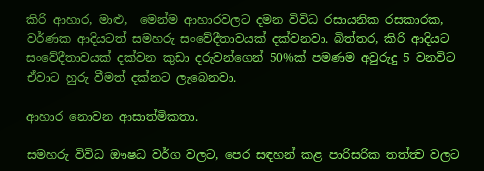කිරි ආහාර, මාළු,  මෙන්ම ආහාරවලට දමන විවිධ රසායනික රසකාරක, වර්ණක ආදියටත් සමහරු සංවේදීතාවයක් දක්වනවා. බිත්තර, කිරි ආදියට සංවේදීතාවයක් දක්වන කුඩා දරුවන්ගෙන් 50%ක් පමණම අවුරුදු 5 වනවිට ඒවාට හුරු වීමත් දක්නට ලැබෙනවා.

ආහාර නොවන ආසාත්මිකතා.

සමහරු විවිධ ඖෂධ වර්ග වලට, පෙර සඳහන් කළ පාරිසරික තත්ත්‍ව වලට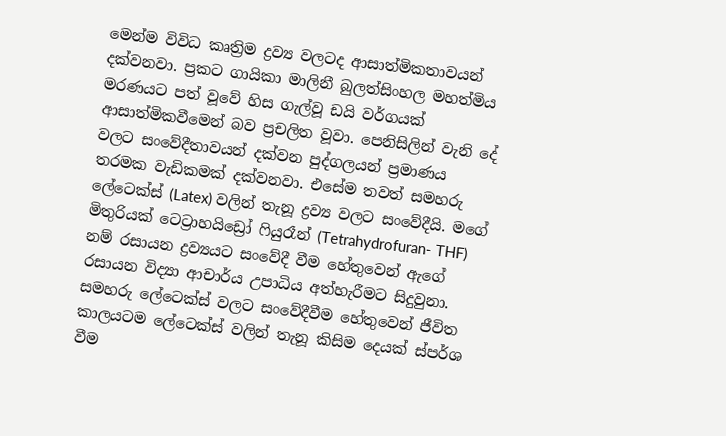මෙන්ම විවිධ කෘත්‍රිම ද්‍රව්‍ය වලටද ආසාත්මිකතාවයන් දක්වනවා. ප්‍රකට ගායිකා මාලිනී බුලත්සිංහල මහත්මිය මරණයට පත් වූවේ හිස ගැල්වූ ඩයි වර්ගයක් ආසාත්මිකවීමෙන් බව ප්‍රචලිත වූවා. පෙනිසිලින් වැනි දේ වලට සංවේදීතාවයන් දක්වන පුද්ගලයන් ප්‍රමාණය තරමක වැඩිකමක් දක්වනවා. එසේම තවත් සමහරු ලේටෙක්ස් (Latex) වලින් තැනූ ද්‍රව්‍ය වලට සංවේදීයි. මගේ මිතුරියක් ටෙට්‍රාහයිඩ්‍රෝ ෆියුරෑන් (Tetrahydrofuran- THF) නම් රසායන ද්‍රව්‍යයට සංවේදී වීම හේතුවෙන් ඇගේ රසායන විද්‍යා ආචාර්ය උපාධිය අත්හැරීමට සිදුවුනා. සමහරු ලේටෙක්ස් වලට සංවේදීවීම හේතුවෙන් ජීවිත කාලයටම ලේටෙක්ස් වලින් තැනූ කිසිම දෙයක් ස්පර්ශ වීම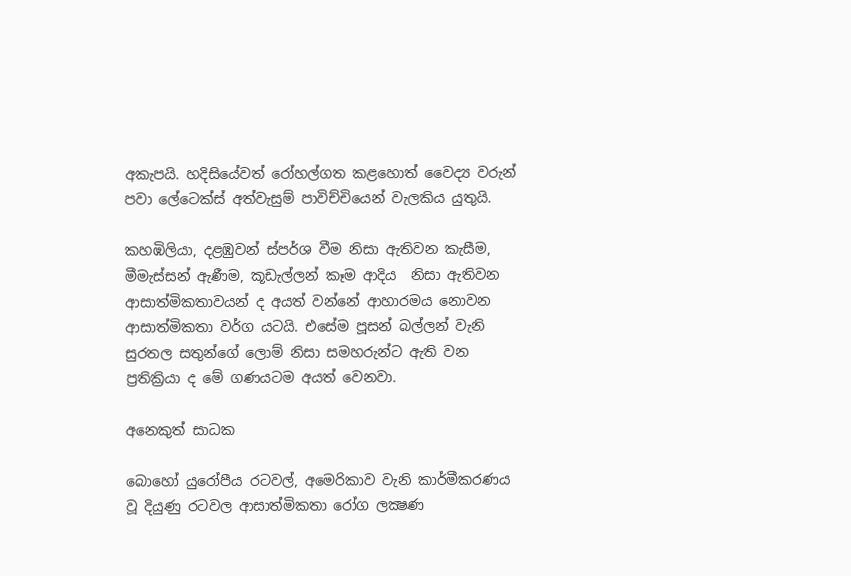අකැපයි. හදිසියේවත් රෝහල්ගත කළහොත් වෛද්‍ය වරුන් පවා ලේටෙක්ස් අත්වැසුම් පාවිච්චියෙන් වැලකිය යුතුයි.

කහඹිලියා, දළඹුවන් ස්පර්ශ වීම නිසා ඇතිවන කැසීම,   මීමැස්සන් ඇණීම, කූඩැල්ලන් කෑම ආදිය  නිසා ඇතිවන ආසාත්මිකතාවයන් ද අයත් වන්නේ ආහාරමය නොවන ආසාත්මිකතා වර්ග යටයි. එසේම පූසන් බල්ලන් වැනි සුරතල සතුන්ගේ ලොම් නිසා සමහරුන්ට ඇති වන ප්‍රතික්‍රියා ද මේ ගණයටම අයත් වෙනවා.

අනෙකුත් සාධක

බොහෝ යුරෝපීය රටවල්, අමෙරිකාව වැනි කාර්මීකරණය වූ දියුණු රටවල ආසාත්මිකතා රෝග ලක්‍ෂණ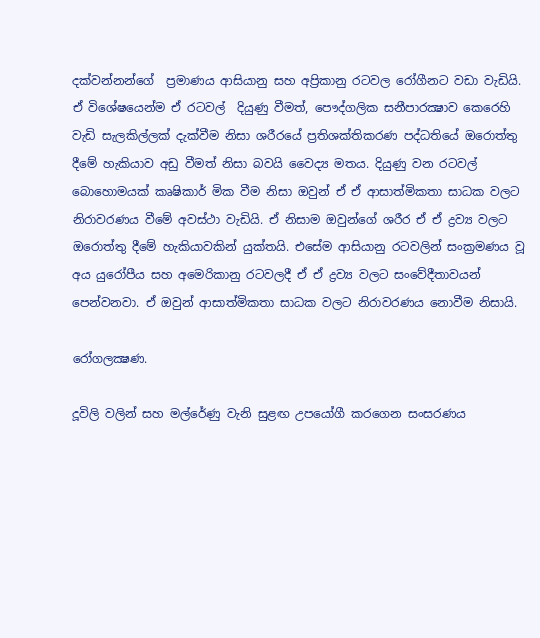දක්වන්නන්ගේ  ප්‍රමාණය ආසියානු සහ අප්‍රිකානු රටවල රෝගීනට වඩා වැඩියි. ඒ විශේෂයෙන්ම ඒ රටවල්  දියුණු වීමත්, පෞද්ගලික සනීපාරක්‍ෂාව කෙරෙහි වැඩි සැලකිල්ලක් දැක්වීම නිසා ශරීරයේ ප්‍රතිශක්තිකරණ පද්ධතියේ ඔරොත්තු දීමේ හැකියාව අඩු වීමත් නිසා බවයි වෛද්‍ය මතය. දියුණු වන රටවල් බොහොමයක් කෘෂිකාර් මික වීම නිසා ඔවුන් ඒ ඒ ආසාත්මිකතා සාධක වලට නිරාවරණය වීමේ අවස්ථා වැඩියි. ඒ නිසාම ඔවුන්ගේ ශරීර ඒ ඒ ද්‍රව්‍ය වලට ඔරොත්තු දීමේ හැකියාවකින් යුක්තයි. එසේම ආසියානු රටවලින් සංක්‍රමණය වූ අය යුරෝපීය සහ අමෙරිකානු රටවලදී ඒ ඒ ද්‍රව්‍ය වලට සංවේදීතාවයන් පෙන්වනවා. ඒ ඔවුන් ආසාත්මිකතා සාධක වලට නිරාවරණය නොවීම නිසායි.

රෝගලක්‍ෂණ.

දූවිලි වලින් සහ මල්රේණු වැනි සුළඟ උපයෝගී කරගෙන සංසරණය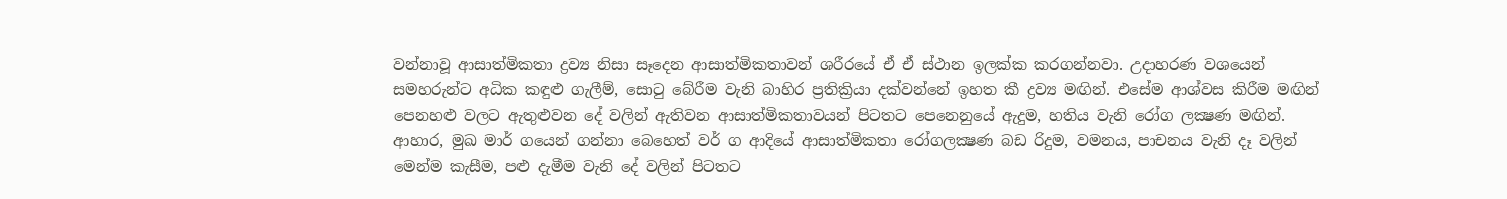වන්නාවූ ආසාත්මිකතා ද්‍රව්‍ය නිසා සෑදෙන ආසාත්මිකතාවන් ශරීරයේ ඒ ඒ ස්ථාන ඉලක්ක කරගන්නවා. උදාහරණ වශයෙන් සමහරුන්ට අධික කඳුළු ගැලීම්, සොටු බේරීම වැනි බාහිර ප්‍රතික්‍රියා දක්වන්නේ ඉහත කී ද්‍රව්‍ය මඟින්. එසේම ආශ්වස කිරීම මඟින් පෙනහළු වලට ඇතුළුවන දේ වලින් ඇතිවන ආසාත්මිකතාවයන් පිටතට පෙනෙනුයේ ඇදුම, හතිය වැනි රෝග ලක්‍ෂණ මඟින්. ආහාර, මුඛ මාර් ගයෙන් ගන්නා බෙහෙත් වර් ග ආදියේ ආසාත්මිකතා රෝගලක්‍ෂණ බඩ රිදුම, වමනය, පාචනය වැනි දෑ වලින් මෙන්ම කැසීම, පළු දැමීම වැනි දේ වලින් පිටතට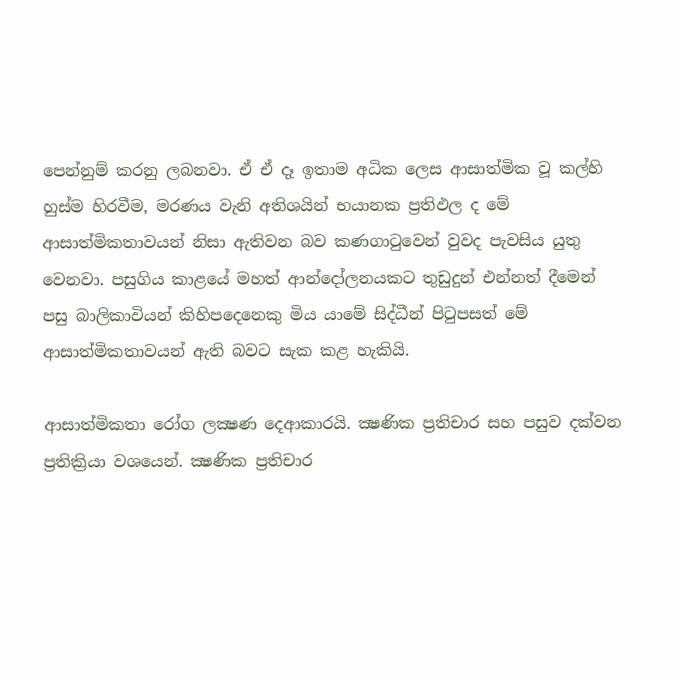පෙන්නුම් කරනු ලබනවා. ඒ ඒ දෑ ඉතාම අධික ලෙස ආසාත්මික වූ කල්හි හුස්ම හිරවීම, මරණය වැනි අතිශයින් භයානක ප්‍රතිඵල ද මේ ආසාත්මිකතාවයන් නිසා ඇතිවන බව කණගාටුවෙන් වුවද පැවසිය යුතු වෙනවා. පසුගිය කාළයේ මහත් ආන්දෝලනයකට තුඩුදුන් එන්නත් දීමෙන් පසු බාලිකාවියන් කිහිපදෙනෙකු මිය යාමේ සිද්ධීන් පිටුපසත් මේ ආසාත්මිකතාවයන් ඇති බවට සැක කළ හැකියි.

ආසාත්මිකතා රෝග ලක්‍ෂණ දෙආකාරයි. ක්‍ෂණික ප්‍රතිචාර සහ පසුව දක්වන ප්‍රතික්‍රියා වශයෙන්. ක්‍ෂණික ප්‍රතිචාර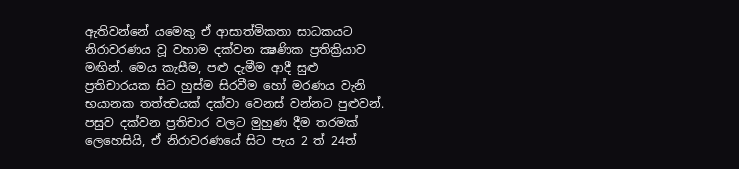ඇතිවන්නේ යමෙකු ඒ ආසාත්මිකතා සාධකයට නිරාවරණය වූ වහාම දක්වන ක්‍ෂණික ප්‍රතික්‍රියාව මඟින්. මෙය කැසීම, පළු දැමීම ආදී සුළු ප්‍රතිචාරයක සිට හුස්ම සිරවීම හෝ මරණය වැනි භයානක තත්ත්‍වයක් දක්වා වෙනස් වන්නට පුළුවන්. පසුව දක්වන ප්‍රතිචාර වලට මුහුණ දීම තරමක් ලෙහෙසියි, ඒ නිරාවරණයේ සිට පැය 2 ත් 24ත්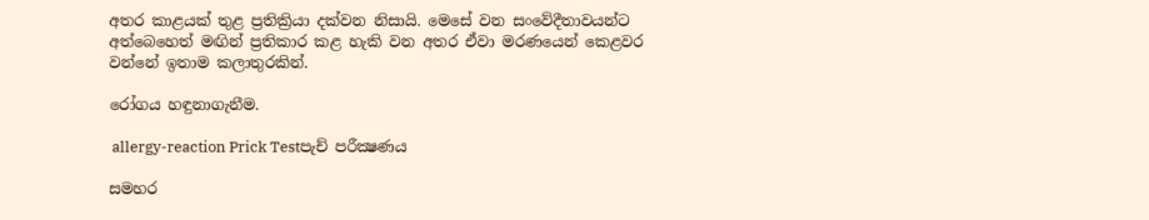අතර කාළයක් තුළ ප්‍රතික්‍රියා දක්වන නිසායි. මෙසේ වන සංවේදීතාවයන්ට අත්බෙහෙත් මඟින් ප්‍රතිකාර කළ හැකි වන අතර ඒවා මරණයෙන් කෙළවර වන්නේ ඉතාම කලාතුරකින්.

රෝගය හඳුනාගැනීම.

 allergy-reaction Prick Testපැච් පරීක්‍ෂණය

සමහර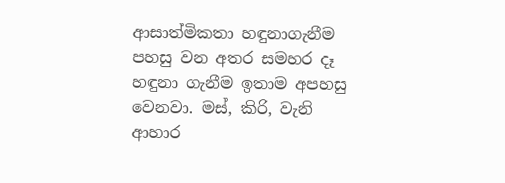ආසාත්මිකතා හඳුනාගැනීම පහසු වන අතර සමහර දෑ හඳුනා ගැනීම ඉතාම අපහසු වෙනවා. මස්, කිරි, වැනි ආහාර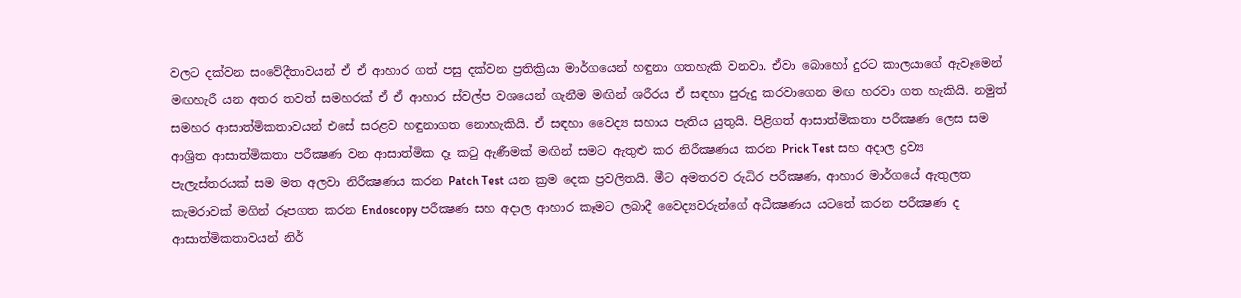වලට දක්වන සංවේදීතාවයන් ඒ ඒ ආහාර ගත් පසු දක්වන ප්‍රතික්‍රියා මාර්ගයෙන් හඳුනා ගතහැකි වනවා. ඒවා බොහෝ දුරට කාලයාගේ ඇවෑමෙන් මඟහැරී යන අතර තවත් සමහරක් ඒ ඒ ආහාර ස්වල්ප වශයෙන් ගැනීම මඟින් ශරීරය ඒ සඳහා පුරුදු කරවාගෙන මඟ හරවා ගත හැකියි. නමුත් සමහර ආසාත්මිකතාවයන් එසේ සරළව හඳුනාගත නොහැකියි. ඒ සඳහා වෛද්‍ය සහාය පැතිය යුතුයි. පිළිගත් ආසාත්මිකතා පරීක්‍ෂණ ලෙස සම ආශ්‍රිත ආසාත්මිකතා පරීක්‍ෂණ වන ආසාත්මික දෑ කටු ඇණීමක් මඟින් සමට ඇතුළු කර නිරීක්‍ෂණය කරන Prick Test සහ අදාල ද්‍රව්‍ය පැලැස්තරයක් සම මත අලවා නිරීක්‍ෂණය කරන Patch Test යන ක්‍රම දෙක ප්‍රවලිතයි. මීට අමතරව රුධිර පරීක්‍ෂණ, ආහාර මාර්ගයේ ඇතුලත කැමරාවක් මගින් රූපගත කරන Endoscopy පරීක්‍ෂණ සහ අදාල ආහාර කෑමට ලබාදී වෛද්‍යවරුන්ගේ අධීක්‍ෂණය යටතේ කරන පරීක්‍ෂණ ද ආසාත්මිකතාවයන් නිර්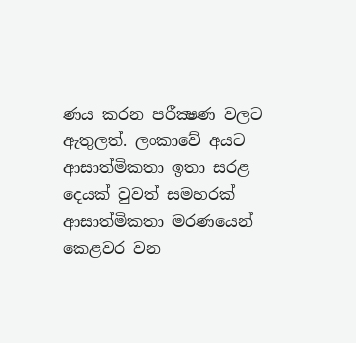ණය කරන පරීක්‍ෂණ වලට ඇතුලත්. ලංකාවේ අයට ආසාත්මිකතා ඉතා සරළ දෙයක් වුවත් සමහරක් ආසාත්මිකතා මරණයෙන් කෙළවර වන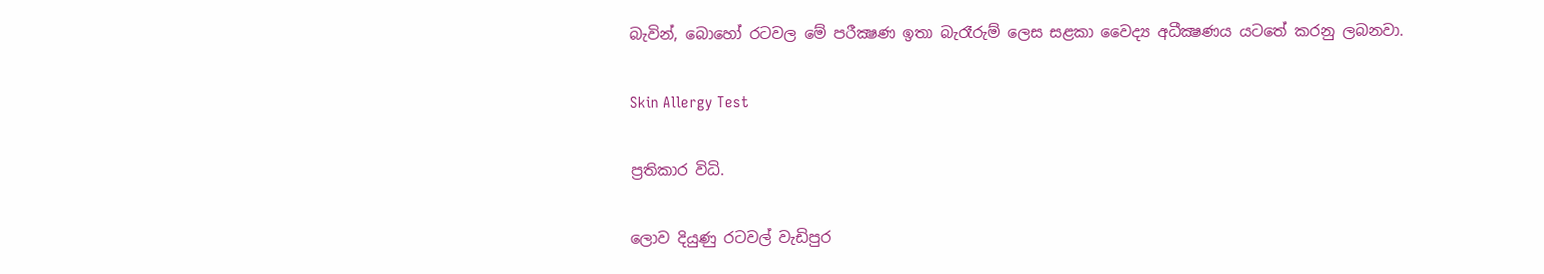බැවින්, බොහෝ රටවල මේ පරීක්‍ෂණ ඉතා බැරෑරුම් ලෙස සළකා වෛද්‍ය අධීක්‍ෂණය යටතේ කරනු ලබනවා.

Skin Allergy Test

ප්‍රතිකාර විධි.

ලොව දියුණු රටවල් වැඩිපුර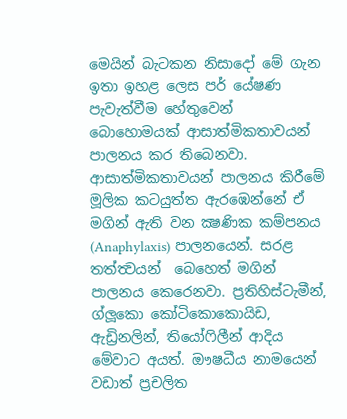මෙයින් බැටකන නිසාදෝ මේ ගැන ඉතා ඉහළ ලෙස පර් යේෂණ පැවැත්වීම හේතුවෙන් බොහොමයක් ආසාත්මිකතාවයන් පාලනය කර තිබෙනවා. ආසාත්මිකතාවයන් පාලනය කිරීමේ මූලික කටයුත්ත ඇරඹෙන්නේ ඒ මගින් ඇති වන ක්‍ෂණික කම්පනය (Anaphylaxis) පාලනයෙන්. සරළ තත්ත්‍වයන්  බෙහෙත් මගින් පාලනය කෙරෙනවා. ප්‍රතිහිස්ටැමීන්, ග්ලූකො කෝටිකොකොයිඩ, ඇඩ්‍රිනලින්, තියෝෆිලීන් ආදිය මේවාට අයත්. ඖෂධීය නාමයෙන් වඩාත් ප්‍රචලිත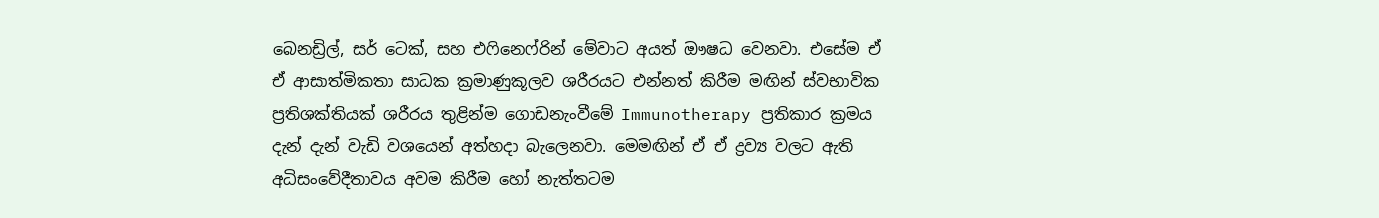බෙනඩ්‍රිල්, සර් ටෙක්, සහ එෆිනෙෆ්රින් මේවාට අයත් ඖෂධ වෙනවා. එසේම ඒ ඒ ආසාත්මිකතා සාධක ක්‍රමාණුකූලව ශරීරයට එන්නත් කිරීම මඟින් ස්වභාවික ප්‍රතිශක්තියක් ශරීරය තුළින්ම ගොඩනැංවීමේ Immunotherapy ප්‍රතිකාර ක්‍රමය දැන් දැන් වැඩි වශයෙන් අත්හදා බැලෙනවා. මෙමඟින් ඒ ඒ ද්‍රව්‍ය වලට ඇති අධිසංවේදීතාවය අවම කිරීම හෝ නැත්තටම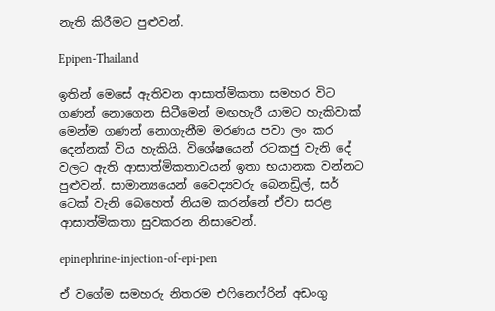නැති කිරීමට පුළුවන්.

Epipen-Thailand

ඉතින් මෙසේ ඇතිවන ආසාත්මිකතා සමහර විට ගණන් නොගෙන සිටීමෙන් මඟහැරී යාමට හැකිවාක් මෙන්ම ගණන් නොගැනීම මරණය පවා ලං කර දෙන්නක් විය හැකියි. විශේෂයෙන් රටකජු වැනි දේ වලට ඇති ආසාත්මිකතාවයන් ඉතා භයානක වන්නට පුළුවන්. සාමාන්‍යයෙන් වෛද්‍යවරු බෙනඩ්‍රිල්, සර් ටෙක් වැනි බෙහෙත් නියම කරන්නේ ඒවා සරළ ආසාත්මිකතා සුවකරන නිසාවෙන්.

epinephrine-injection-of-epi-pen

ඒ වගේම සමහරු නිතරම එෆිනෙෆ්රින් අඩංගු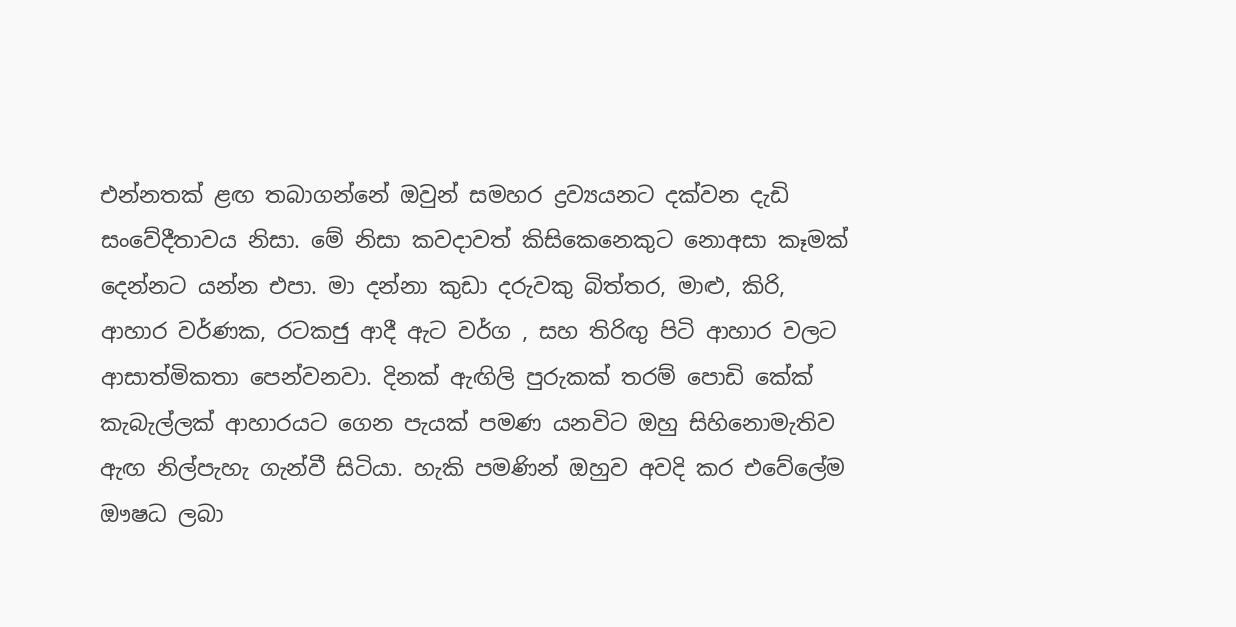එන්නතක් ළඟ තබාගන්නේ ඔවුන් සමහර ද්‍රව්‍යයනට දක්වන දැඩි සංවේදීතාවය නිසා. මේ නිසා කවදාවත් කිසිකෙනෙකුට නොඅසා කෑමක් දෙන්නට යන්න එපා. මා දන්නා කුඩා දරුවකු බිත්තර, මාළු, කිරි, ආහාර වර්ණක, රටකජු ආදී ඇට වර්ග , සහ තිරිඟු පිටි ආහාර වලට ආසාත්මිකතා පෙන්වනවා. දිනක් ඇඟිලි පුරුකක් තරම් පොඩි කේක් කැබැල්ලක් ආහාරයට ගෙන පැයක් පමණ යනවිට ඔහු සිහිනොමැතිව ඇඟ නිල්පැහැ ගැන්වී සිටියා. හැකි පමණින් ඔහුව අවදි කර එවේලේම ඖෂධ ලබා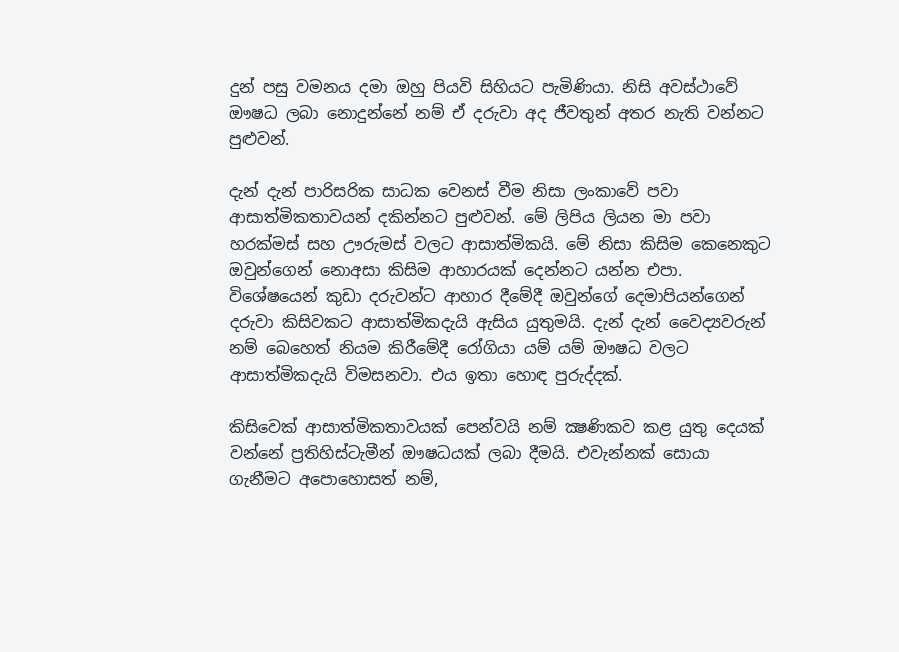දුන් පසු වමනය දමා ඔහු පියවි සිහියට පැමිණියා. නිසි අවස්ථාවේ ඖෂධ ලබා නොදුන්නේ නම් ඒ දරුවා අද ජීවතුන් අතර නැති වන්නට පුළුවන්.

දැන් දැන් පාරිසරික සාධක වෙනස් වීම නිසා ලංකාවේ පවා ආසාත්මිකතාවයන් දකින්නට පුළුවන්. මේ ලිපිය ලියන මා පවා හරක්මස් සහ ඌරුමස් වලට ආසාත්මිකයි. මේ නිසා කිසිම කෙනෙකුට ඔවුන්ගෙන් නොඅසා කිසිම ආහාරයක් දෙන්නට යන්න එපා. විශේෂයෙන් කුඩා දරුවන්ට ආහාර දීමේදී ඔවුන්ගේ දෙමාපියන්ගෙන් දරුවා කිසිවකට ආසාත්මිකදැයි ඇසිය යුතුමයි. දැන් දැන් වෛද්‍යවරුන් නම් බෙහෙත් නියම කිරීමේදී රෝගියා යම් යම් ඖෂධ වලට ආසාත්මිකදැයි විමසනවා. එය ඉතා හොඳ පුරුද්දක්.

කිසිවෙක් ආසාත්මිකතාවයක් පෙන්වයි නම් ක්‍ෂණිකව කළ යුතු දෙයක් වන්නේ ප්‍රතිහිස්ටැමීන් ඖෂධයක් ලබා දීමයි. එවැන්නක් සොයා ගැනීමට අපොහොසත් නම්,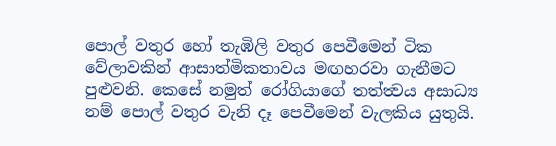පොල් වතුර හෝ තැඹිලි වතුර පෙවීමෙන් ටික වේලාවකින් ආසාත්මිකතාවය මඟහරවා ගැනීමට පුළුවනි. කෙසේ නමුත් රෝගියාගේ තත්ත්‍වය අසාධ්‍ය නම් පොල් වතුර වැනි දෑ පෙවීමෙන් වැලකිය යුතුයි.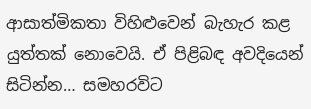ආසාත්මිකතා විහිළුවෙන් බැහැර කළ යුත්තක් නොවෙයි. ඒ පිළිබඳ අවදියෙන් සිටින්න… සමහරවිට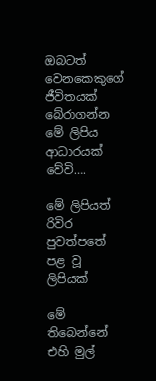ඔබටත් වෙනකෙකුගේ ජීවිතයක් බේරාගන්න මේ ලිපිය ආධාරයක් වේවි….

මේ ලිපියත් රිවිර පුවත්පතේ පළ වූ ලිපියක්

මේ තිබෙන්නේ එහි මුල්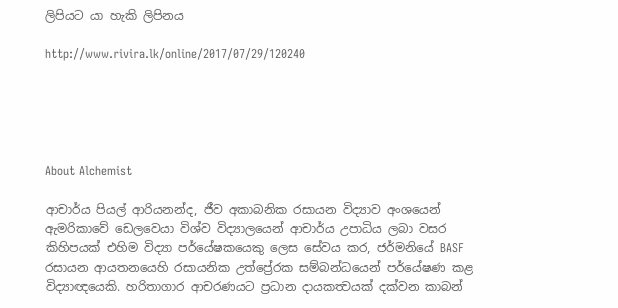ලිපියට යා හැකි ලිපිනය

http://www.rivira.lk/online/2017/07/29/120240





About Alchemist

ආචාර්ය පියල් ආරියනන්ද, ජීව අකාබනික රසායන විද්‍යාව අංශයෙන් ඇමරිකාවේ ඩෙලවෙයා විශ්ව විද්‍යාලයෙන් ආචාර්ය උපාධිය ලබා වසර කිහිපයක් එහිම විද්‍යා පර්යේෂකයෙකු ලෙස සේවය කර, ජර්මනියේ BASF රසායන ආයතනයෙහි රසායනික උත්ප්‍රේරක සම්බන්ධයෙන් පර්යේෂණ කළ විද්‍යාඥයෙකි. හරිතාගාර ආචරණයට ප්‍රධාන දායකත්‍වයක් දක්වන කාබන්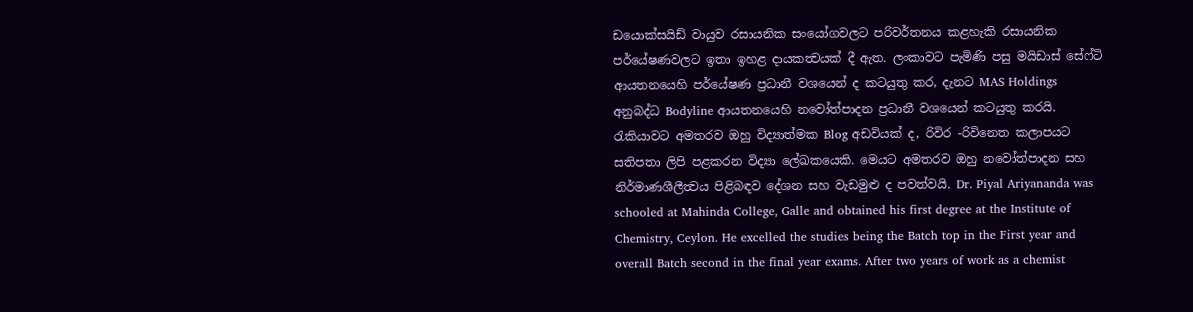ඩයොක්සයිඩ් වායුව රසායනික සංයෝගවලට පරිවර්තනය කළහැකි රසායනික පර්යේෂණවලට ඉතා ඉහළ දායකත්‍වයක් දී ඇත. ලංකාවට පැමිණි පසු මයිඩාස් සේෆ්ටි ආයතනයෙහි පර්යේෂණ ප්‍රධානී වශයෙන් ද කටයුතු කර, දැනට MAS Holdings අනුබද්ධ Bodyline ආයතනයෙහි නවෝත්පාදන ප්‍රධානී වශයෙන් කටයුතු කරයි. රැකියාවට අමතරව ඔහු විද්‍යාත්මක Blog අඩවියක් ද, රිවිර -රිවිනෙත කලාපයට සතිපතා ලිපි පළකරන විද්‍යා ලේඛකයෙකි. මෙයට අමතරව ඔහු නවෝත්පාදන සහ නිර්මාණශීලීත්‍වය පිළිබඳව දේශන සහ වැඩමුළු ද පවත්වයි. Dr. Piyal Ariyananda was schooled at Mahinda College, Galle and obtained his first degree at the Institute of Chemistry, Ceylon. He excelled the studies being the Batch top in the First year and overall Batch second in the final year exams. After two years of work as a chemist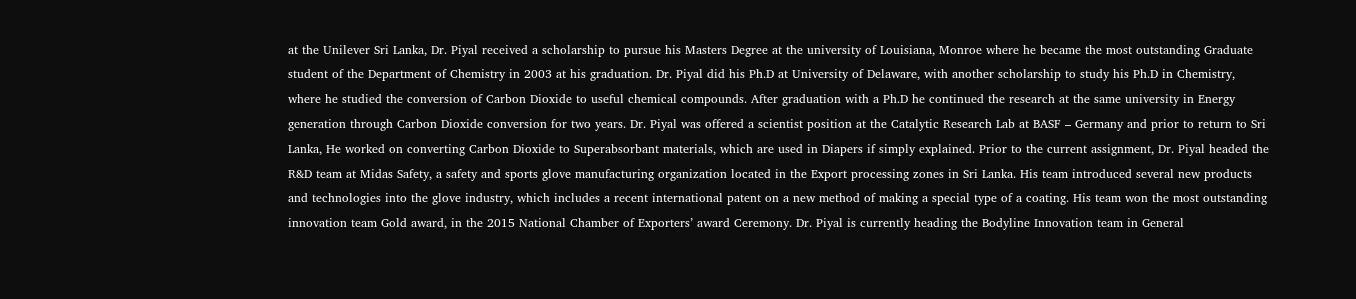at the Unilever Sri Lanka, Dr. Piyal received a scholarship to pursue his Masters Degree at the university of Louisiana, Monroe where he became the most outstanding Graduate student of the Department of Chemistry in 2003 at his graduation. Dr. Piyal did his Ph.D at University of Delaware, with another scholarship to study his Ph.D in Chemistry, where he studied the conversion of Carbon Dioxide to useful chemical compounds. After graduation with a Ph.D he continued the research at the same university in Energy generation through Carbon Dioxide conversion for two years. Dr. Piyal was offered a scientist position at the Catalytic Research Lab at BASF – Germany and prior to return to Sri Lanka, He worked on converting Carbon Dioxide to Superabsorbant materials, which are used in Diapers if simply explained. Prior to the current assignment, Dr. Piyal headed the R&D team at Midas Safety, a safety and sports glove manufacturing organization located in the Export processing zones in Sri Lanka. His team introduced several new products and technologies into the glove industry, which includes a recent international patent on a new method of making a special type of a coating. His team won the most outstanding innovation team Gold award, in the 2015 National Chamber of Exporters’ award Ceremony. Dr. Piyal is currently heading the Bodyline Innovation team in General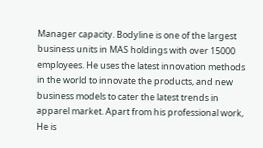Manager capacity. Bodyline is one of the largest business units in MAS holdings with over 15000 employees. He uses the latest innovation methods in the world to innovate the products, and new business models to cater the latest trends in apparel market. Apart from his professional work, He is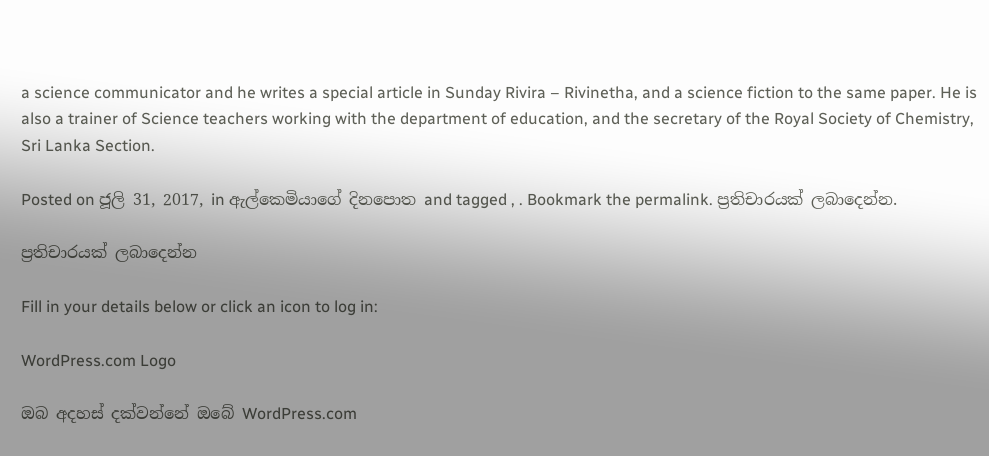a science communicator and he writes a special article in Sunday Rivira – Rivinetha, and a science fiction to the same paper. He is also a trainer of Science teachers working with the department of education, and the secretary of the Royal Society of Chemistry, Sri Lanka Section.

Posted on ජූලි 31, 2017, in ඇල්කෙමියාගේ දිනපොත and tagged , . Bookmark the permalink. ප්‍රතිචාරයක් ලබාදෙන්න.

ප්‍රතිචාරයක් ලබාදෙන්න

Fill in your details below or click an icon to log in:

WordPress.com Logo

ඔබ අදහස් දක්වන්නේ ඔබේ WordPress.com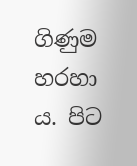ගිණුම හරහා ය. පිට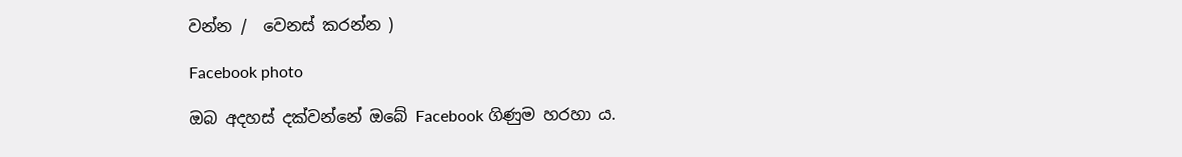වන්න /  වෙනස් කරන්න )

Facebook photo

ඔබ අදහස් දක්වන්නේ ඔබේ Facebook ගිණුම හරහා ය.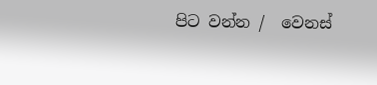පිට වන්න /  වෙනස්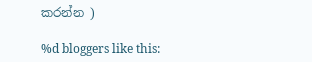කරන්න )

%d bloggers like this: